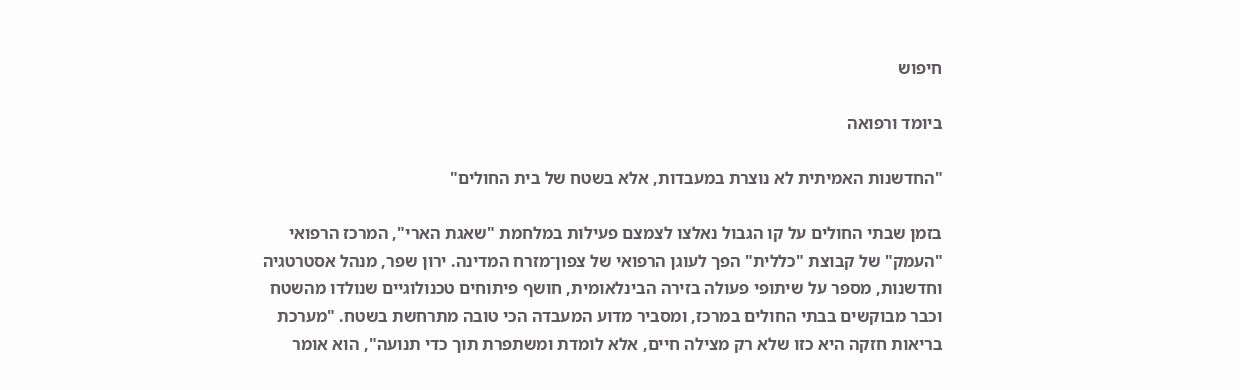חיפוש

ביומד ורפואה

"החדשנות האמיתית לא נוצרת במעבדות, אלא בשטח של בית החולים"

בזמן שבתי החולים על קו הגבול נאלצו לצמצם פעילות במלחמת "שאגת הארי", המרכז הרפואי "העמק" של קבוצת "כללית" הפך לעוגן הרפואי של צפון־מזרח המדינה. ירון שפר, מנהל אסטרטגיה וחדשנות, מספר על שיתופי פעולה בזירה הבינלאומית, חושף פיתוחים טכנולוגיים שנולדו מהשטח וכבר מבוקשים בבתי החולים במרכז, ומסביר מדוע המעבדה הכי טובה מתרחשת בשטח. "מערכת בריאות חזקה היא כזו שלא רק מצילה חיים, אלא לומדת ומשתפרת תוך כדי תנועה", הוא אומר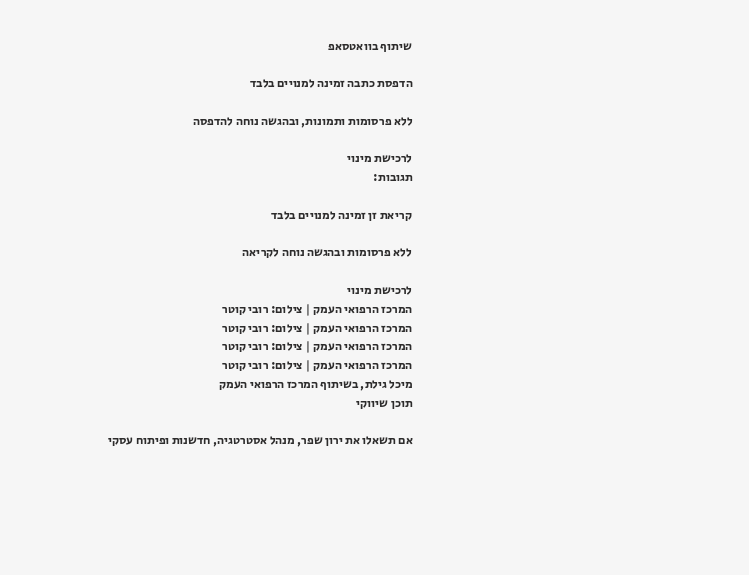שיתוף בוואטסאפ

הדפסת כתבה זמינה למנויים בלבד

ללא פרסומות ותמונות, ובהגשה נוחה להדפסה

לרכישת מינוי
תגובות:

קריאת זן זמינה למנויים בלבד

ללא פרסומות ובהגשה נוחה לקריאה

לרכישת מינוי
המרכז הרפואי העמק | צילום: רובי קוטר
המרכז הרפואי העמק | צילום: רובי קוטר
המרכז הרפואי העמק | צילום: רובי קוטר
המרכז הרפואי העמק | צילום: רובי קוטר
מיכל גילת, בשיתוף המרכז הרפואי העמק
תוכן שיווקי

אם תשאלו את ירון שפר, מנהל אסטרטגיה, חדשנות ופיתוח עסקי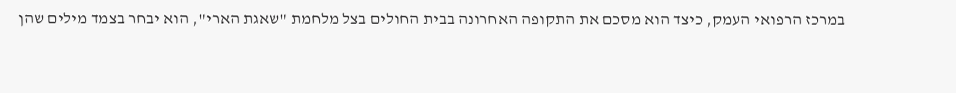במרכז הרפואי העמק, כיצד הוא מסכם את התקופה האחרונה בבית החולים בצל מלחמת "שאגת הארי", הוא יבחר בצמד מילים שהן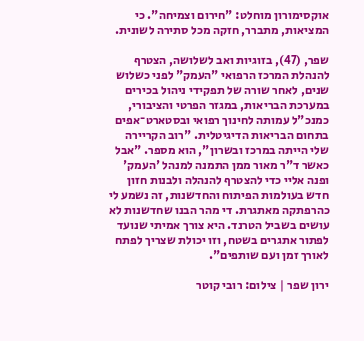אוקסימורון מוחלט: "חירום וצמיחה". כי המציאות, מתברר, חזקה מכל סתירה לשונית.

שפר, (47), בזוגיות ואב לשלושה, הצטרף להנהלת המרכז הרפואי "העמק" לפני כשלוש שנים, לאחר שורה של תפקידי ניהול בכירים במערכת הבריאות, במגזר הפרטי והציבורי, כמנכ"ל עמותה לחינוך רפואי ובסטארט־אפים בתחום הבריאות הדיגיטלית. "רוב הקריירה שלי הייתה במרכז ובשרון", הוא מספר. "אבל כאשר ד"ר מאור ממן התמנה למנהל 'העמק' ופנה אליי כדי להצטרף להנהלה ולבנות חזון חדש בעולמות הפיתוח והחדשנות, זה נשמע לי כהרפתקה מאתגרת. די מהר הבנו שחדשנות לא עושים בשביל הטרנד. היא צורך אמיתי שנועד לפתור אתגרים בשטח, וזו יכולת שצריך לפתח לאורך זמן ועם שותפים".

ירון שפר | צילום: רובי קוטר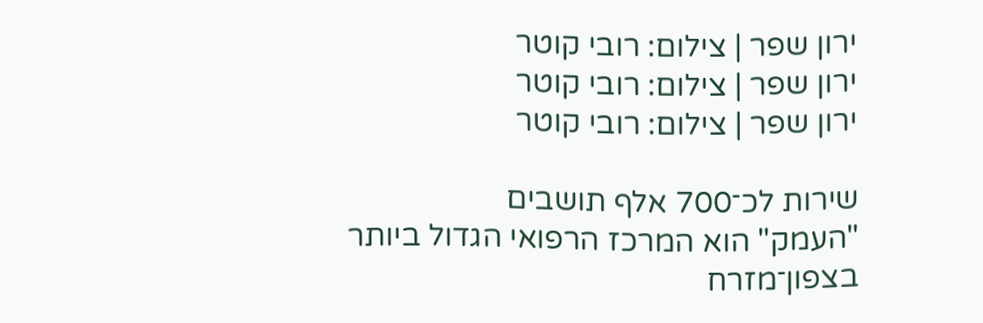ירון שפר | צילום: רובי קוטר
ירון שפר | צילום: רובי קוטר
ירון שפר | צילום: רובי קוטר

שירות לכ־700 אלף תושבים
"העמק" הוא המרכז הרפואי הגדול ביותר בצפון־מזרח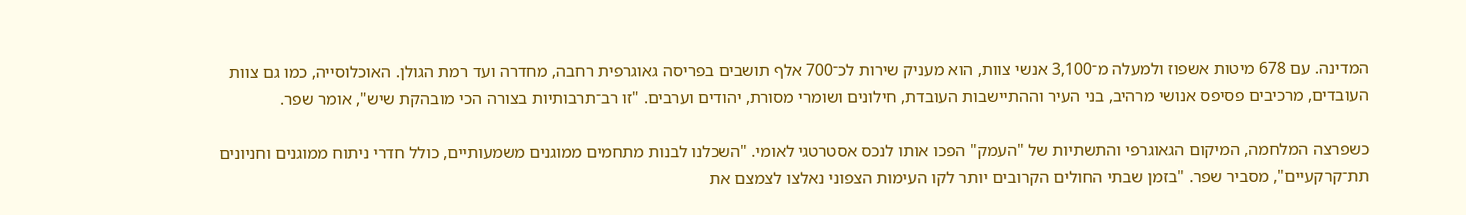המדינה. עם 678 מיטות אשפוז ולמעלה מ־3,100 אנשי צוות, הוא מעניק שירות לכ־700 אלף תושבים בפריסה גאוגרפית רחבה, מחדרה ועד רמת הגולן. האוכלוסייה, כמו גם צוות העובדים, מרכיבים פסיפס אנושי מרהיב, בני העיר וההתיישבות העובדת, חילונים ושומרי מסורת, יהודים וערבים. "זו רב־תרבותיות בצורה הכי מובהקת שיש", אומר שפר.

כשפרצה המלחמה, המיקום הגאוגרפי והתשתיות של "העמק" הפכו אותו לנכס אסטרטגי לאומי. "השכלנו לבנות מתחמים ממוגנים משמעותיים, כולל חדרי ניתוח ממוגנים וחניונים תת־קרקעיים", מסביר שפר. "בזמן שבתי החולים הקרובים יותר לקו העימות הצפוני נאלצו לצמצם את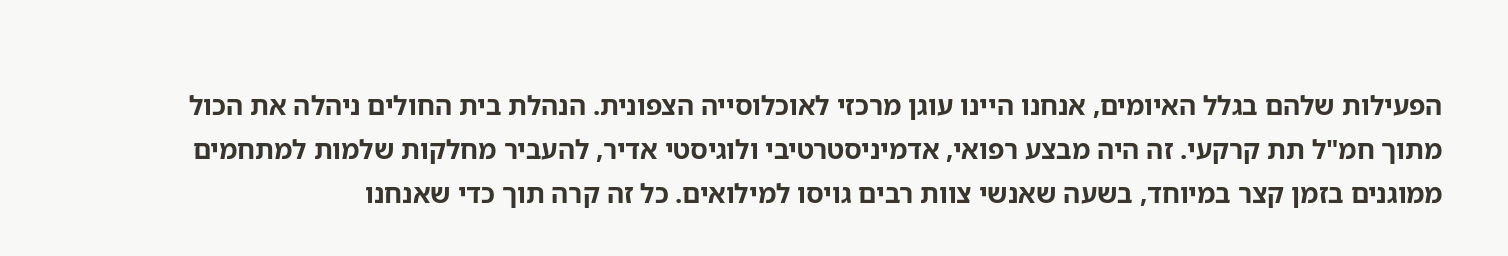הפעילות שלהם בגלל האיומים, אנחנו היינו עוגן מרכזי לאוכלוסייה הצפונית. הנהלת בית החולים ניהלה את הכול מתוך חמ"ל תת קרקעי. זה היה מבצע רפואי, אדמיניסטרטיבי ולוגיסטי אדיר, להעביר מחלקות שלמות למתחמים ממוגנים בזמן קצר במיוחד, בשעה שאנשי צוות רבים גויסו למילואים. כל זה קרה תוך כדי שאנחנו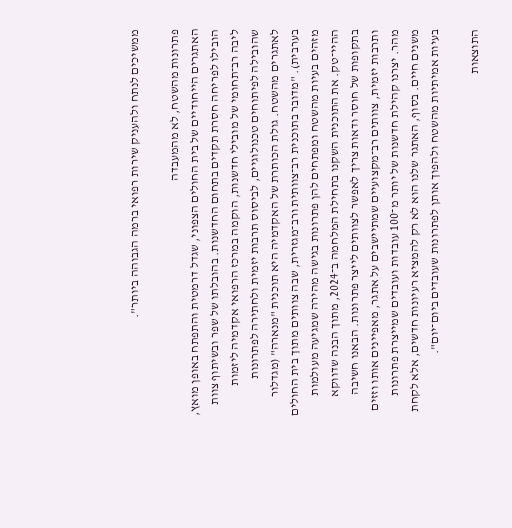ממשיכים לנתח ולהעניק שירות רפואי ברמה הגבוהה ביותר".

פתרונות מהשטח, לא מהמעבדה
האתגרים הייחודיים של בית החולים הצפוני, שגדל דרמטית והתפתח באופן מואץ, הובילו לפריחה חסרת תקדים בתחום החדשנות. בהובלתו של שפר ובשיתוף צוות ליבה רב־תחומי של מובילי חדשנות, הוקמה במרכז הרפואי אקדמיה ליזמות שהובילה לפיתוחים טכנולוגיים, לביסוס תרבות יזמית ולחתירה לפתרונות לאתגרים מהשטח. גולת הכותרת של האקדמיה היא תוכנית "מנארה" (מגדלור בערבית). "מדובר בתוכנית רב־צוותית ורב־מגזרית, שבה צוותים מתוך בית החולים מזהים בעיות מהשטח ומפתחים להן פתרונות בגישה מהירה שמגיעה מעולמות ההיי־טק. את התוכנית השקנו בתחילת המלחמה ב־2024, מתוך הבנה שדווקא בתקופות של חוסר ודאות צריך לאפשר לצוותים לייצר פתרונות. הבאנו חשיבה ותרבות יזמית, צוותים רב־מקצועיים שמתיישבים על אתגר, מאפיינים אותו וזזים מהר. יצרנו קהילת חדשנות של יותר מ־100 עובדות ועובדים שמייצרת פתרונות משנים חיים. בסוף, האתגר שלנו הוא לא רק להמציא רעיונות חדשים, אלא לקחת בעיות אמיתיות מהשטח ולהפוך אותן לפתרונות שעובדים ביום־יום".

התוצאות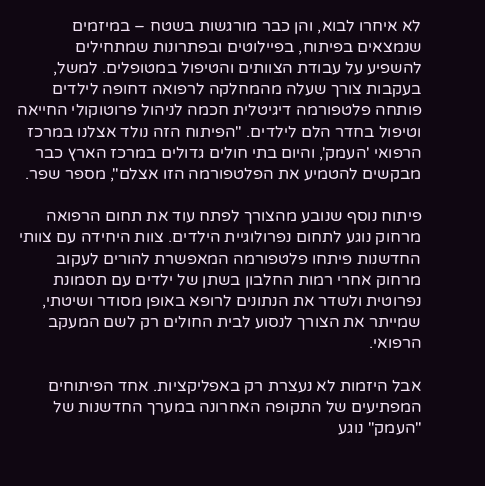לא איחרו לבוא, והן כבר מורגשות בשטח – במיזמים שנמצאים בפיתוח, בפיילוטים ובפתרונות שמתחילים להשפיע על עבודת הצוותים והטיפול במטופלים. למשל, בעקבות צורך שעלה מהמחלקה לרפואה דחופה לילדים פותחה פלטפורמה דיגיטלית חכמה לניהול פרוטוקולי החייאה וטיפול בחדר הלם לילדים. "הפיתוח הזה נולד אצלנו במרכז הרפואי 'העמק', והיום בתי חולים גדולים במרכז הארץ כבר מבקשים להטמיע את הפלטפורמה הזו אצלם", מספר שפר.

פיתוח נוסף שנובע מהצורך לפתח עוד את תחום הרפואה מרחוק נוגע לתחום נפרולוגיית הילדים. צוות היחידה עם צוותי החדשנות פיתחו פלטפורמה המאפשרת להורים לעקוב מרחוק אחרי רמות החלבון בשתן של ילדים עם תסמונת נפרוטית ולשדר את הנתונים לרופא באופן מסודר ושיטתי, שמייתר את הצורך לנסוע לבית החולים רק לשם המעקב הרפואי.

אבל היזמות לא נעצרת רק באפליקציות. אחד הפיתוחים המפתיעים של התקופה האחרונה במערך החדשנות של "העמק" נוגע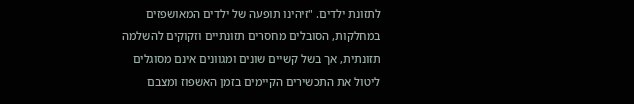לתזונת ילדים. "זיהינו תופעה של ילדים המאושפזים במחלקות, הסובלים מחסרים תזונתיים וזקוקים להשלמה תזונתית, אך בשל קשיים שונים ומגוונים אינם מסוגלים ליטול את התכשירים הקיימים בזמן האשפוז ומצבם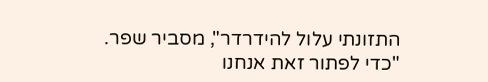התזונתי עלול להידרדר", מסביר שפר. "כדי לפתור זאת אנחנו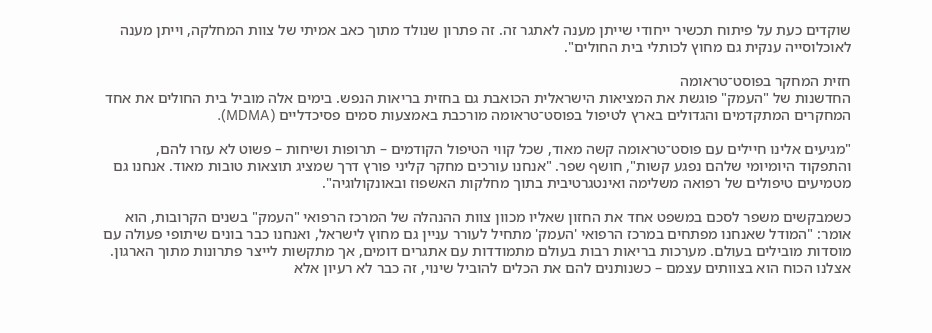שוקדים כעת על פיתוח תכשיר ייחודי שייתן מענה לאתגר זה. זה פתרון שנולד מתוך כאב אמיתי של צוות המחלקה, וייתן מענה לאוכלוסייה ענקית גם מחוץ לכותלי בית החולים".

חזית המחקר בפוסט־טראומה
החדשנות של "העמק" פוגשת את המציאות הישראלית הכואבת גם בחזית בריאות הנפש. בימים אלה מוביל בית החולים את אחד המחקרים המתקדמים והגדולים בארץ לטיפול בפוסט־טראומה מורכבת באמצעות סמים פסיכדליים (MDMA).

"מגיעים אלינו חיילים עם פוסט־טראומה קשה מאוד, שכל קווי הטיפול הקודמים – תרופות ושיחות – פשוט לא עזרו להם, והתפקוד היומיומי שלהם נפגע קשות", חושף שפר. "אנחנו עורכים מחקר קליני פורץ דרך שמציג תוצאות טובות מאוד. אנחנו גם מטמיעים טיפולים של רפואה משלימה ואינטגרטיבית בתוך מחלקות האשפוז ובאונקולוגיה".

כשמבקשים משפר לסכם במשפט אחד את החזון שאליו מכוון צוות ההנהלה של המרכז הרפואי "העמק" בשנים הקרובות, הוא אומר: "המודל שאנחנו מפתחים במרכז הרפואי 'העמק' מתחיל לעורר עניין גם מחוץ לישראל, ואנחנו כבר בונים שיתופי פעולה עם מוסדות מובילים בעולם. מערכות בריאות רבות בעולם מתמודדות עם אתגרים דומים, אך מתקשות לייצר פתרונות מתוך הארגון. אצלנו הכוח הוא בצוותים עצמם – כשנותנים להם את הכלים להוביל שינוי, זה כבר לא רעיון אלא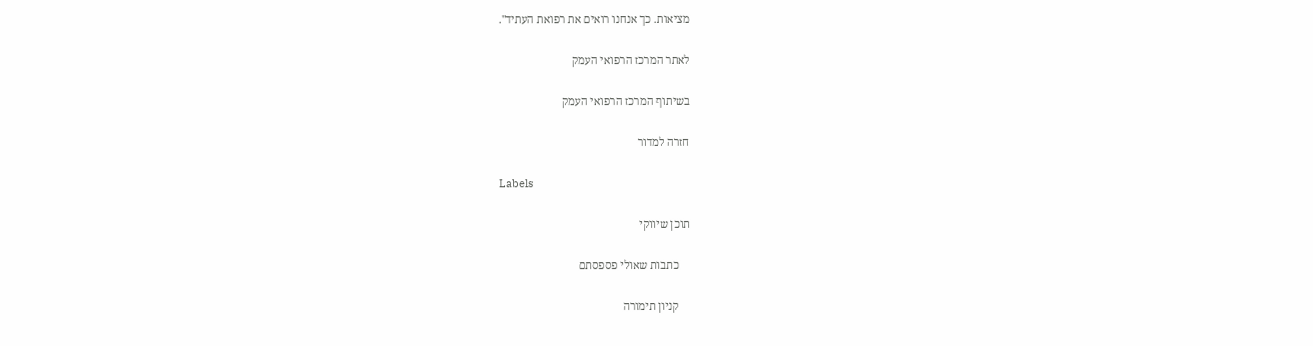מציאות. כך אנחנו רואים את רפואת העתיד".

לאתר המרכז הרפואי העמק

בשיתוף המרכז הרפואי העמק

חזרה למדור

Labels

תוכן שיווקי

    כתבות שאולי פספסתם

    קניון תימורה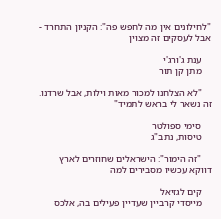"לחילונים אין מה לחפש פה": הקניון התחרד - אבל לעסקים זה מצוין

    ענת ג'ורג'י
    מתן קן תור

    "לא הצלחנו למכור מאות וילות, אבל שרדנו. זה נשאר לי בראש לתמיד"

    סימי ספולטר
    טיסות, נתב"ג

    "זה הימור": הישראלים שחוזרים לארץ דווקא עכשיו מסבירים למה

    קים לגזיאל
    מייסדי קרביין שעדיין פעילים בה, אלכס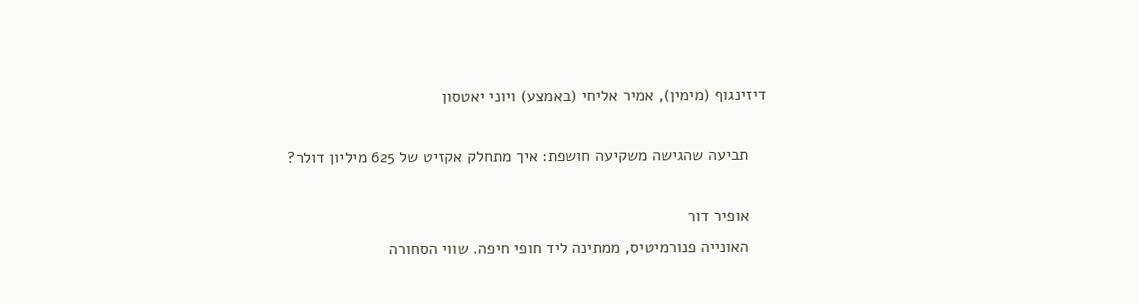דיזינגוף (מימין), אמיר אליחי (באמצע) ויוני יאטסון

    תביעה שהגישה משקיעה חושפת: איך מתחלק אקזיט של 625 מיליון דולר?

    אופיר דור
    האונייה פנורמיטיס, ממתינה ליד חופי חיפה. שווי הסחורה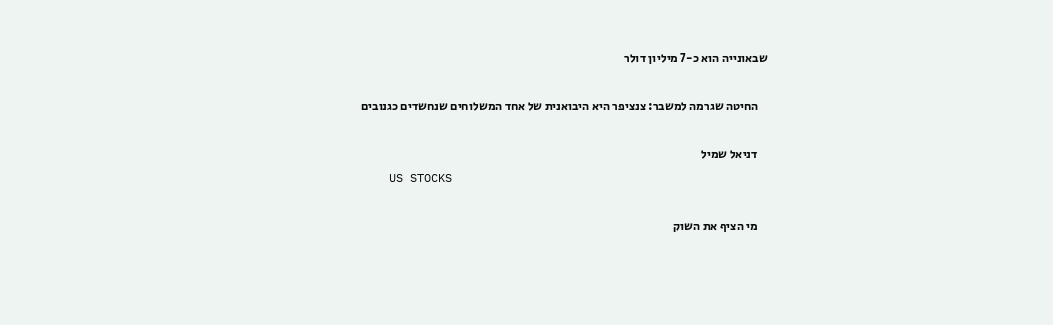שבאונייה הוא כ-7 מיליון דולר

    החיטה שגרמה למשבר: צנציפר היא היבואנית של אחד המשלוחים שנחשדים כגנובים

    דניאל שמיל
    US STOCKS

    מי הציף את השוק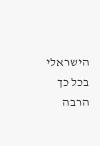הישראלי בכל כך הרבה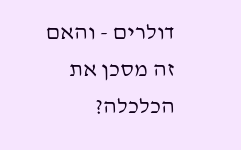דולרים - והאם זה מסכן את הכלכלה?